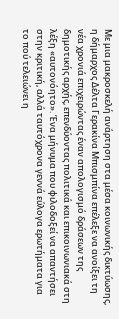Με μια μακροσκελή ανάρτηση στα μέσα κοινωνικής δικτύωσης, η δήμαρχος Δέλτα Γερακίνα Μπισμπίνα επέλεξε να ανοίξει τη νέα χρονιά επιχειρώντας έναν απολογισμό δράσεων της δημοτικής αρχής, επενδύοντας πολιτικά και επικοινωνιακά στη λέξη «αυτονόητο». Ένα μήνυμα που φιλοδοξεί να απαντήσει στην κριτική, αλλά ταυτόχρονα γεννά εύλογα ερωτήματα για το πού τελειώνει η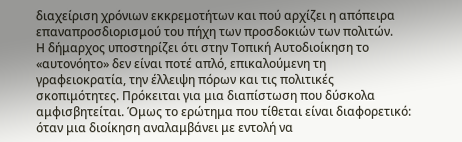διαχείριση χρόνιων εκκρεμοτήτων και πού αρχίζει η απόπειρα επαναπροσδιορισμού του πήχη των προσδοκιών των πολιτών.
Η δήμαρχος υποστηρίζει ότι στην Τοπική Αυτοδιοίκηση το «αυτονόητο» δεν είναι ποτέ απλό, επικαλούμενη τη γραφειοκρατία, την έλλειψη πόρων και τις πολιτικές σκοπιμότητες. Πρόκειται για μια διαπίστωση που δύσκολα αμφισβητείται. Όμως το ερώτημα που τίθεται είναι διαφορετικό: όταν μια διοίκηση αναλαμβάνει με εντολή να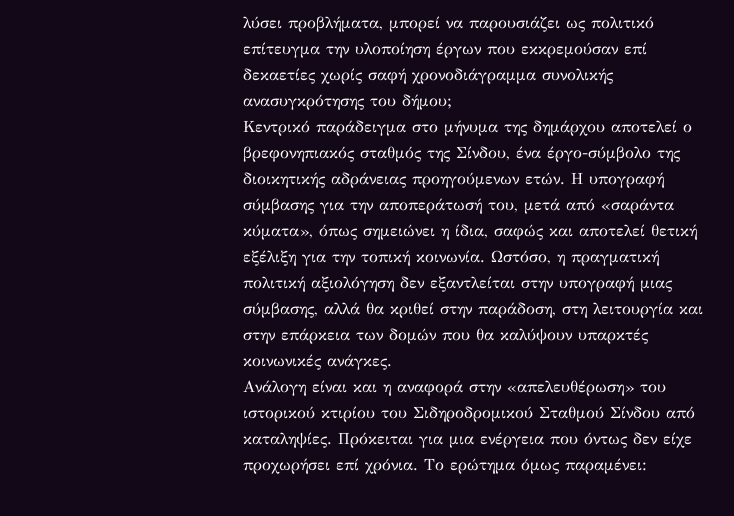λύσει προβλήματα, μπορεί να παρουσιάζει ως πολιτικό επίτευγμα την υλοποίηση έργων που εκκρεμούσαν επί δεκαετίες χωρίς σαφή χρονοδιάγραμμα συνολικής ανασυγκρότησης του δήμου;
Κεντρικό παράδειγμα στο μήνυμα της δημάρχου αποτελεί ο βρεφονηπιακός σταθμός της Σίνδου, ένα έργο-σύμβολο της διοικητικής αδράνειας προηγούμενων ετών. Η υπογραφή σύμβασης για την αποπεράτωσή του, μετά από «σαράντα κύματα», όπως σημειώνει η ίδια, σαφώς και αποτελεί θετική εξέλιξη για την τοπική κοινωνία. Ωστόσο, η πραγματική πολιτική αξιολόγηση δεν εξαντλείται στην υπογραφή μιας σύμβασης, αλλά θα κριθεί στην παράδοση, στη λειτουργία και στην επάρκεια των δομών που θα καλύψουν υπαρκτές κοινωνικές ανάγκες.
Ανάλογη είναι και η αναφορά στην «απελευθέρωση» του ιστορικού κτιρίου του Σιδηροδρομικού Σταθμού Σίνδου από καταληψίες. Πρόκειται για μια ενέργεια που όντως δεν είχε προχωρήσει επί χρόνια. Το ερώτημα όμως παραμένει: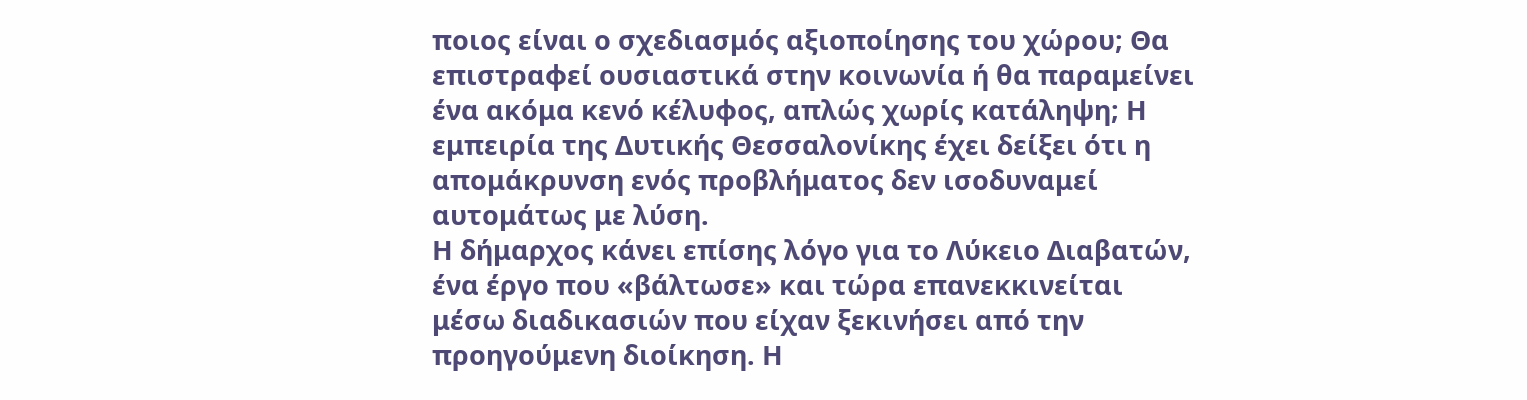ποιος είναι ο σχεδιασμός αξιοποίησης του χώρου; Θα επιστραφεί ουσιαστικά στην κοινωνία ή θα παραμείνει ένα ακόμα κενό κέλυφος, απλώς χωρίς κατάληψη; Η εμπειρία της Δυτικής Θεσσαλονίκης έχει δείξει ότι η απομάκρυνση ενός προβλήματος δεν ισοδυναμεί αυτομάτως με λύση.
Η δήμαρχος κάνει επίσης λόγο για το Λύκειο Διαβατών, ένα έργο που «βάλτωσε» και τώρα επανεκκινείται μέσω διαδικασιών που είχαν ξεκινήσει από την προηγούμενη διοίκηση. Η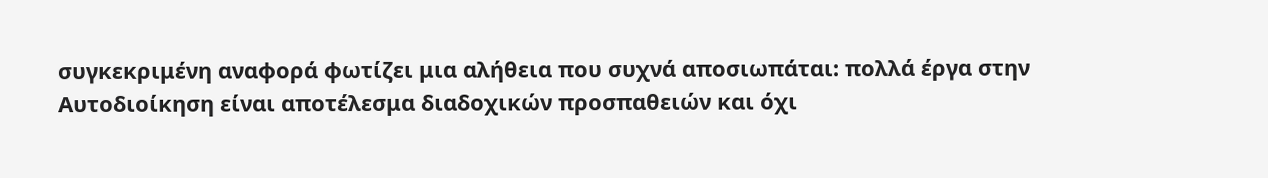συγκεκριμένη αναφορά φωτίζει μια αλήθεια που συχνά αποσιωπάται: πολλά έργα στην Αυτοδιοίκηση είναι αποτέλεσμα διαδοχικών προσπαθειών και όχι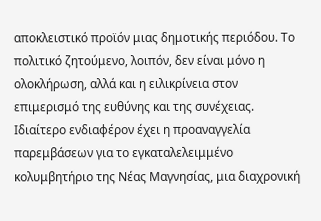αποκλειστικό προϊόν μιας δημοτικής περιόδου. Το πολιτικό ζητούμενο, λοιπόν, δεν είναι μόνο η ολοκλήρωση, αλλά και η ειλικρίνεια στον επιμερισμό της ευθύνης και της συνέχειας.
Ιδιαίτερο ενδιαφέρον έχει η προαναγγελία παρεμβάσεων για το εγκαταλελειμμένο κολυμβητήριο της Νέας Μαγνησίας, μια διαχρονική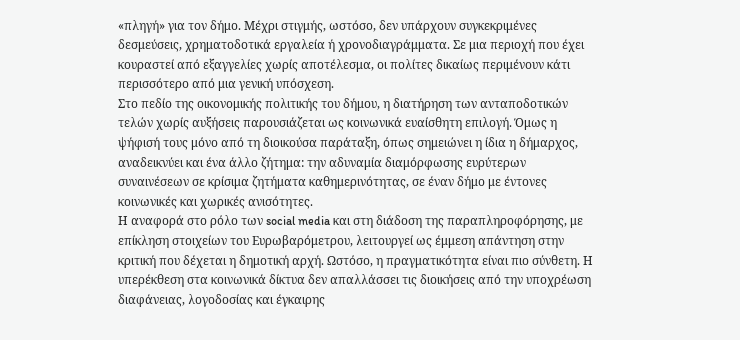«πληγή» για τον δήμο. Μέχρι στιγμής, ωστόσο, δεν υπάρχουν συγκεκριμένες δεσμεύσεις, χρηματοδοτικά εργαλεία ή χρονοδιαγράμματα. Σε μια περιοχή που έχει κουραστεί από εξαγγελίες χωρίς αποτέλεσμα, οι πολίτες δικαίως περιμένουν κάτι περισσότερο από μια γενική υπόσχεση.
Στο πεδίο της οικονομικής πολιτικής του δήμου, η διατήρηση των ανταποδοτικών τελών χωρίς αυξήσεις παρουσιάζεται ως κοινωνικά ευαίσθητη επιλογή. Όμως η ψήφισή τους μόνο από τη διοικούσα παράταξη, όπως σημειώνει η ίδια η δήμαρχος, αναδεικνύει και ένα άλλο ζήτημα: την αδυναμία διαμόρφωσης ευρύτερων συναινέσεων σε κρίσιμα ζητήματα καθημερινότητας, σε έναν δήμο με έντονες κοινωνικές και χωρικές ανισότητες.
Η αναφορά στο ρόλο των social media και στη διάδοση της παραπληροφόρησης, με επίκληση στοιχείων του Ευρωβαρόμετρου, λειτουργεί ως έμμεση απάντηση στην κριτική που δέχεται η δημοτική αρχή. Ωστόσο, η πραγματικότητα είναι πιο σύνθετη. Η υπερέκθεση στα κοινωνικά δίκτυα δεν απαλλάσσει τις διοικήσεις από την υποχρέωση διαφάνειας, λογοδοσίας και έγκαιρης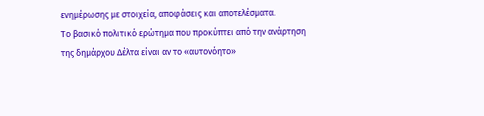ενημέρωσης με στοιχεία, αποφάσεις και αποτελέσματα.
Το βασικό πολιτικό ερώτημα που προκύπτει από την ανάρτηση της δημάρχου Δέλτα είναι αν το «αυτονόητο»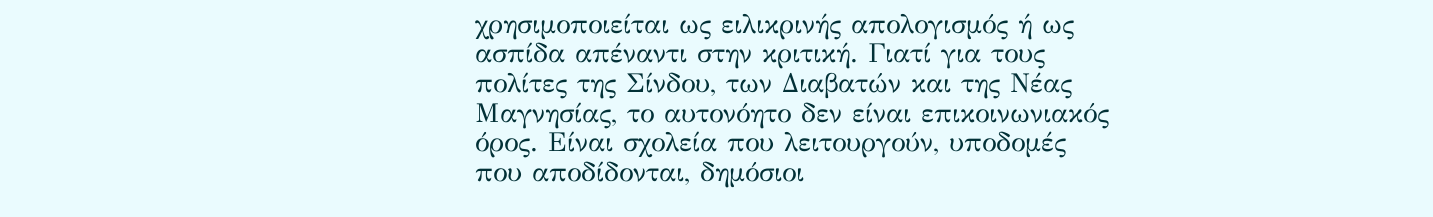χρησιμοποιείται ως ειλικρινής απολογισμός ή ως ασπίδα απέναντι στην κριτική. Γιατί για τους πολίτες της Σίνδου, των Διαβατών και της Νέας Μαγνησίας, το αυτονόητο δεν είναι επικοινωνιακός όρος. Είναι σχολεία που λειτουργούν, υποδομές που αποδίδονται, δημόσιοι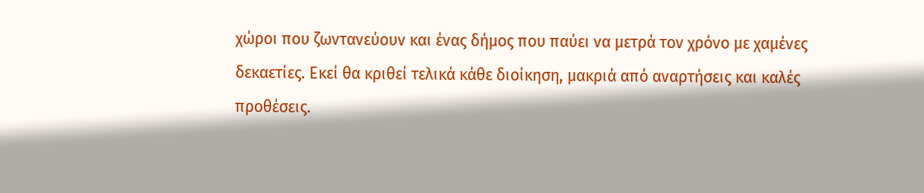χώροι που ζωντανεύουν και ένας δήμος που παύει να μετρά τον χρόνο με χαμένες δεκαετίες. Εκεί θα κριθεί τελικά κάθε διοίκηση, μακριά από αναρτήσεις και καλές προθέσεις.